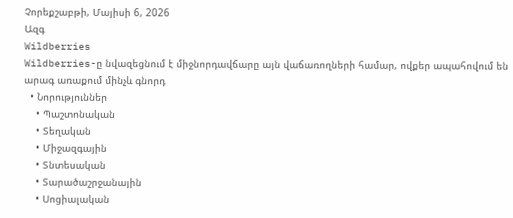Չորեքշաբթի, Մայիսի 6, 2026
Ազգ
Wildberries
Wildberries-ը նվազեցնում է միջնորդավճարը այն վաճառողների համար, ովքեր ապահովում են արագ առաքում մինչև գնորդ
  • Նորություններ
    • Պաշտոնական
    • Տեղական
    • Միջազգային
    • Տնտեսական
    • Տարածաշրջանային
    • Սոցիալական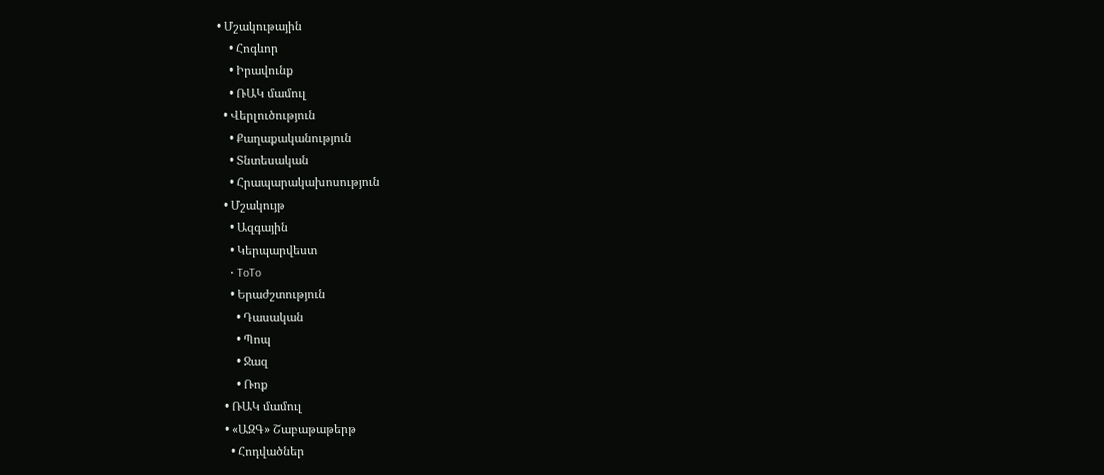• Մշակութային
    • Հոգևոր
    • Իրավունք
    • ՌԱԿ մամուլ
  • Վերլուծություն
    • Քաղաքականություն
    • Տնտեսական
    • Հրապարակախոսություն
  • Մշակույթ
    • Ազգային
    • Կերպարվեստ
    • ToTo
    • Երաժշտություն
      • Դասական
      • Պոպ
      • Ջազ
      • Ռոք
  • ՌԱԿ մամուլ
  • «ԱԶԳ» Շաբաթաթերթ
    • Հոդվածներ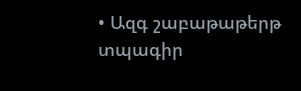• Ազգ շաբաթաթերթ տպագիր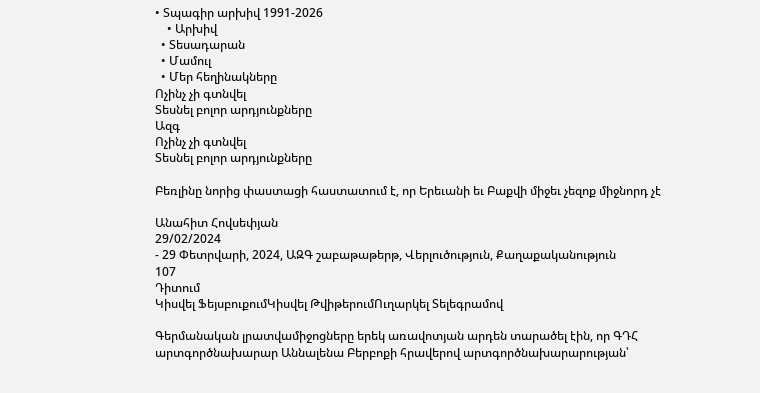• Տպագիր արխիվ 1991-2026
    • Արխիվ
  • Տեսադարան
  • Մամուլ
  • Մեր հեղինակները
Ոչինչ չի գտնվել
Տեսնել բոլոր արդյունքները
Ազգ
Ոչինչ չի գտնվել
Տեսնել բոլոր արդյունքները

Բեռլինը նորից փաստացի հաստատում է, որ Երեւանի եւ Բաքվի միջեւ չեզոք միջնորդ չէ

Անահիտ Հովսեփյան
29/02/2024
- 29 Փետրվարի, 2024, ԱԶԳ շաբաթաթերթ, Վերլուծություն, Քաղաքականություն
107
Դիտում
Կիսվել ՖեյսբուքումԿիսվել ԹվիթերումՈւղարկել Տելեգրամով

Գերմանական լրատվամիջոցները երեկ առավոտյան արդեն տարածել էին, որ ԳԴՀ արտգործնախարար Աննալենա Բերբոքի հրավերով արտգործնախարարության՝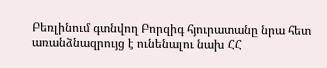Բեռլինում գտնվող Բորզիգ հյուրատանը նրա հետ առանձնազրույց է ունենալու նախ ՀՀ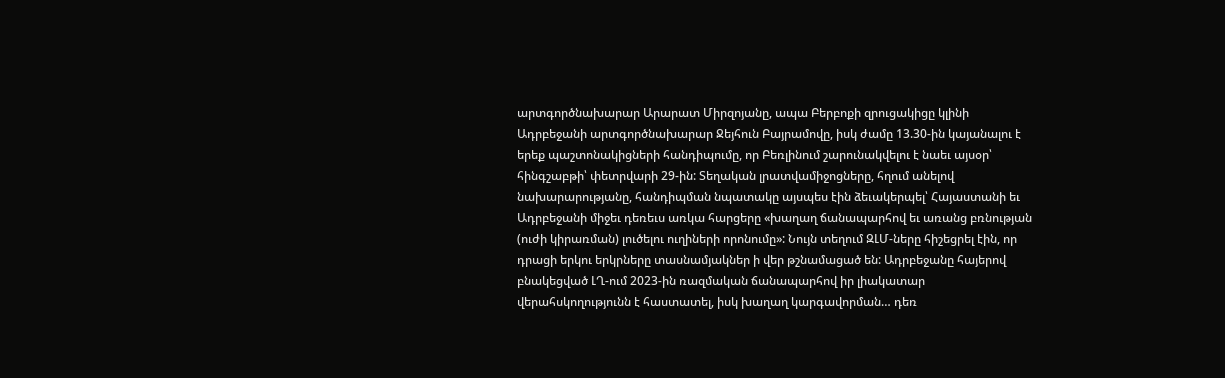արտգործնախարար Արարատ Միրզոյանը, ապա Բերբոքի զրուցակիցը կլինի Ադրբեջանի արտգործնախարար Ջեյհուն Բայրամովը, իսկ ժամը 13.30-ին կայանալու է երեք պաշտոնակիցների հանդիպումը, որ Բեռլինում շարունակվելու է նաեւ այսօր՝ հինգշաբթի՝ փետրվարի 29-ին: Տեղական լրատվամիջոցները, հղում անելով նախարարությանը, հանդիպման նպատակը այսպես էին ձեւակերպել՝ Հայաստանի եւ Ադրբեջանի միջեւ դեռեւս առկա հարցերը «խաղաղ ճանապարհով եւ առանց բռնության (ուժի կիրառման) լուծելու ուղիների որոնումը»: Նույն տեղում ԶԼՄ-ները հիշեցրել էին, որ դրացի երկու երկրները տասնամյակներ ի վեր թշնամացած են: Ադրբեջանը հայերով բնակեցված ԼՂ-ում 2023-ին ռազմական ճանապարհով իր լիակատար վերահսկողությունն է հաստատել, իսկ խաղաղ կարգավորման… դեռ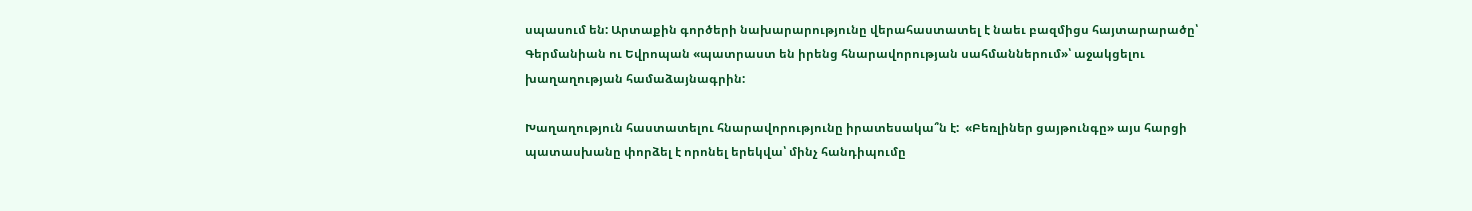սպասում են: Արտաքին գործերի նախարարությունը վերահաստատել է նաեւ բազմիցս հայտարարածը՝ Գերմանիան ու Եվրոպան «պատրաստ են իրենց հնարավորության սահմաններում»՝ աջակցելու խաղաղության համաձայնագրին:

Խաղաղություն հաստատելու հնարավորությունը իրատեսակա՞ն է:  «Բեռլիներ ցայթունգը» այս հարցի պատասխանը փորձել է որոնել երեկվա՝ մինչ հանդիպումը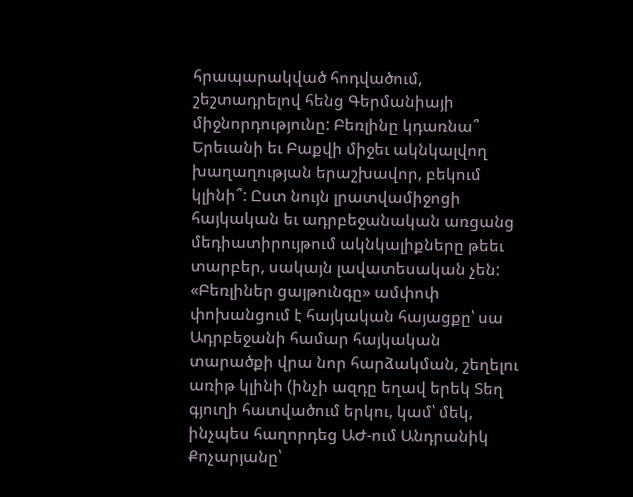հրապարակված հոդվածում, շեշտադրելով հենց Գերմանիայի միջնորդությունը: Բեռլինը կդառնա՞ Երեւանի եւ Բաքվի միջեւ ակնկալվող խաղաղության երաշխավոր, բեկում կլինի՞: Ըստ նույն լրատվամիջոցի հայկական եւ ադրբեջանական առցանց մեդիատիրույթում ակնկալիքները թեեւ տարբեր, սակայն լավատեսական չեն: «Բեռլիներ ցայթունգը» ամփոփ փոխանցում է հայկական հայացքը՝ սա Ադրբեջանի համար հայկական տարածքի վրա նոր հարձակման, շեղելու առիթ կլինի (ինչի ազդը եղավ երեկ Տեղ գյուղի հատվածում երկու, կամ՝ մեկ, ինչպես հաղորդեց ԱԺ-ում Անդրանիկ Քոչարյանը՝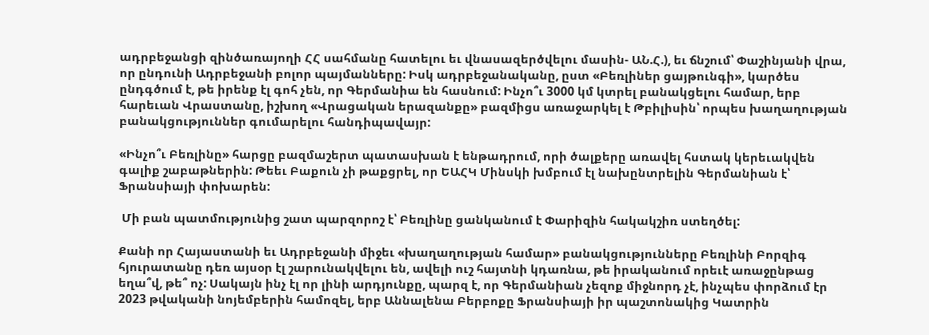ադրբեջանցի զինծառայողի ՀՀ սահմանը հատելու եւ վնասազերծվելու մասին- ԱՆ.Հ.), եւ ճնշում՝ Փաշինյանի վրա, որ ընդունի Ադրբեջանի բոլոր պայմանները: Իսկ ադրբեջանականը, ըստ «Բեռլիներ ցայթունգի», կարծես ընդգծում է, թե իրենք էլ գոհ չեն, որ Գերմանիա են հասնում: Ինչո՞ւ 3000 կմ կտրել բանակցելու համար, երբ հարեւան Վրաստանը, իշխող «Վրացական երազանքը» բազմիցս առաջարկել է Թբիլիսին՝ որպես խաղաղության բանակցություններ գումարելու հանդիպավայր:

«Ինչո՞ւ Բեռլինը» հարցը բազմաշերտ պատասխան է ենթադրում, որի ծալքերը առավել հստակ կերեւակվեն գալիք շաբաթներին: Թեեւ Բաքուն չի թաքցրել, որ ԵԱՀԿ Մինսկի խմբում էլ նախընտրելին Գերմանիան է՝ Ֆրանսիայի փոխարեն:

 Մի բան պատմությունից շատ պարզորոշ է՝ Բեռլինը ցանկանում է Փարիզին հակակշիռ ստեղծել:

Քանի որ Հայաստանի եւ Ադրբեջանի միջեւ «խաղաղության համար» բանակցությունները Բեռլինի Բորզիգ հյուրատանը դեռ այսօր էլ շարունակվելու են, ավելի ուշ հայտնի կդառնա, թե իրականում որեւէ առաջընթաց եղա՞վ, թե՞ ոչ: Սակայն ինչ էլ որ լինի արդյունքը, պարզ է, որ Գերմանիան չեզոք միջնորդ չէ, ինչպես փորձում էր 2023 թվականի նոյեմբերին համոզել, երբ Աննալենա Բերբոքը Ֆրանսիայի իր պաշտոնակից Կատրին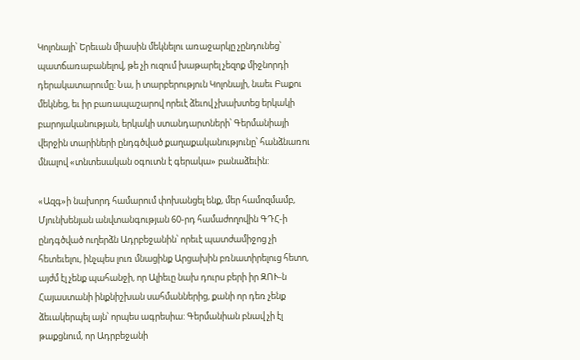Կոլոնայի՝ Երեւան միասին մեկնելու առաջարկը չընդունեց՝ պատճառաբանելով, թե չի ուզում խաթարել չեզոք միջնորդի դերակատարումը: Նա, ի տարբերություն Կոլոնայի, նաեւ Բաքու մեկնեց, եւ իր բառապաշարով որեւէ ձեւով չխախտեց երկակի բարոյականության, երկակի ստանդարտների՝ Գերմանիայի վերջին տարիների ընդգծված քաղաքականությունը՝ հանձնառու մնալով «տնտեսական օգուտն է գերակա» բանաձեւին:

«Ազգ»ի նախորդ համարում փոխանցել ենք, մեր համոզմամբ, Մյունխենյան անվտանգության 60-րդ համաժողովին ԳԴՀ-ի ընդգծված ուղերձն Ադրբեջանին՝ որեւէ պատժամիջոց չի հետեւելու, ինչպես լուռ մնացինք Արցախին բռնատիրելուց հետո, այժմ էլ չենք պահանջի, որ Ալիեւը նախ դուրս բերի իր ԶՈՒ-ն Հայաստանի ինքնիշխան սահմաններից, քանի որ դեռ չենք ձեւակերպել այն՝ որպես ագրեսիա: Գերմանիան բնավ չի էլ թաքցնում, որ Ադրբեջանի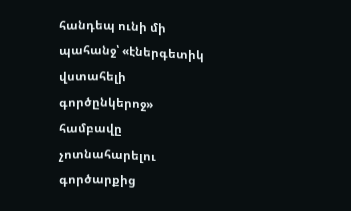հանդեպ ունի մի պահանջ՝ «էներգետիկ վստահելի գործընկերոջ» համբավը չոտնահարելու գործարքից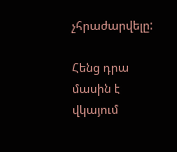չհրաժարվելը:

Հենց դրա մասին է վկայում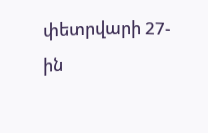փետրվարի 27-ին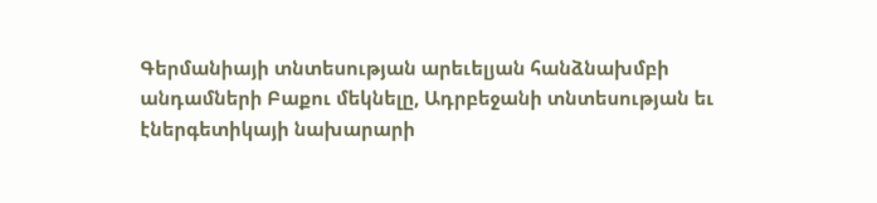Գերմանիայի տնտեսության արեւելյան հանձնախմբի անդամների Բաքու մեկնելը, Ադրբեջանի տնտեսության եւ էներգետիկայի նախարարի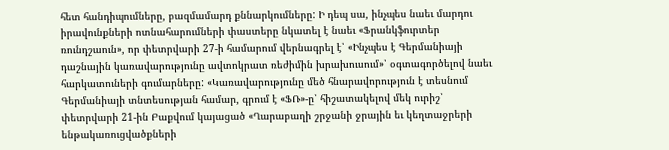հետ հանդիպումները, բազմամարդ քննարկումները: Ի դեպ սա, ինչպես նաեւ մարդու իրավունքների ոտնահարումների փաստերը նկատել է նաեւ «Ֆրանկֆուրտեր ռունդշաուն», որ փետրվարի 27-ի համարում վերնագրել է՝ «Ինչպես է Գերմանիայի դաշնային կառավարությունը ավտոկրատ ռեժիմին խրախուսում»՝ օգտագործելով նաեւ հարկատուների գումարները: «Կառավարությունը մեծ հնարավորություն է տեսնում Գերմանիայի տնտեսության համար, գրում է «ՖՌ»-ը՝ հիշատակելով մեկ ուրիշ՝ փետրվարի 21-ին Բաքվում կայացած «Ղարաբաղի շրջանի ջրային եւ կեղտաջրերի ենթակառուցվածքների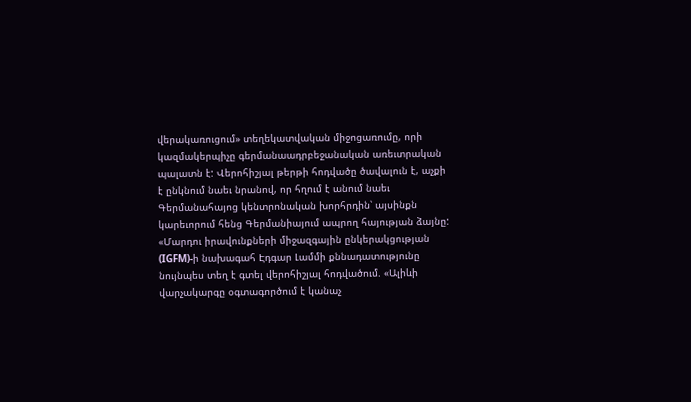վերակառուցում» տեղեկատվական միջոցառումը, որի կազմակերպիչը գերմանաադրբեջանական առեւտրական պալատն է: Վերոհիշյալ թերթի հոդվածը ծավալուն է, աչքի է ընկնում նաեւ նրանով, որ հղում է անում նաեւ Գերմանահայոց կենտրոնական խորհրդին՝ այսինքն կարեւորում հենց Գերմանիայում ապրող հայության ձայնը: «Մարդու իրավունքների միջազգային ընկերակցության (IGFM)-ի նախագահ Էդգար Լամմի քննադատությունը նույնպես տեղ է գտել վերոհիշյալ հոդվածում. «Ալիևի վարչակարգը օգտագործում է կանաչ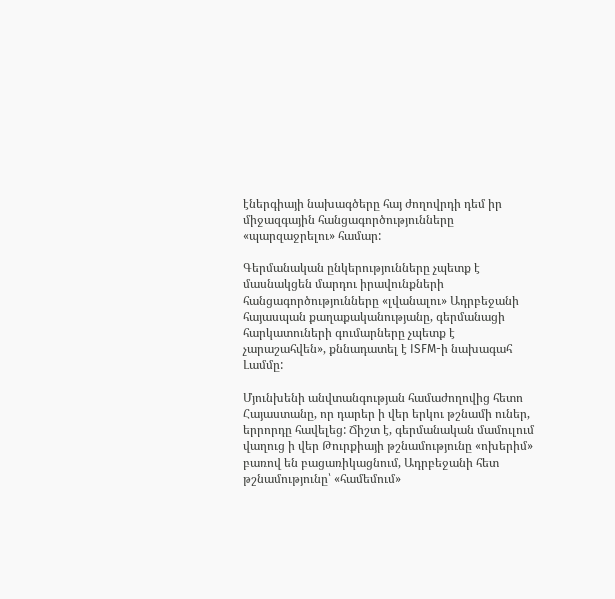էներգիայի նախագծերը հայ ժողովրդի դեմ իր միջազգային հանցագործությունները «պարզաջրելու» համար:

Գերմանական ընկերությունները չպետք է մասնակցեն մարդու իրավունքների հանցագործությունները «լվանալու» Ադրբեջանի հայասպան քաղաքականությանը, գերմանացի հարկատուների գումարները չպետք է չարաշահվեն», քննադատել է ISFM-ի նախագահ Լամմը:

Մյունխենի անվտանգության համաժողովից հետո Հայաստանը, որ դարեր ի վեր երկու թշնամի ուներ, երրորդը հավելեց: Ճիշտ է, գերմանական մամուլում վաղուց ի վեր Թուրքիայի թշնամությունը «ոխերիմ» բառով են բացառիկացնում, Ադրբեջանի հետ թշնամությունը՝ «համեմում»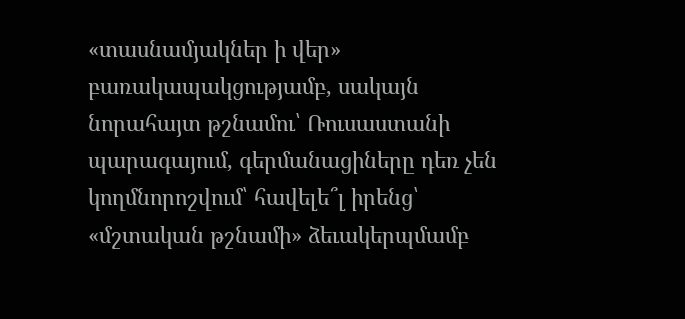«տասնամյակներ ի վեր» բառակապակցությամբ, սակայն նորահայտ թշնամու՝ Ռուսաստանի պարագայում, գերմանացիները դեռ չեն կողմնորոշվում՝ հավելե՞լ իրենց՝ «մշտական թշնամի» ձեւակերպմամբ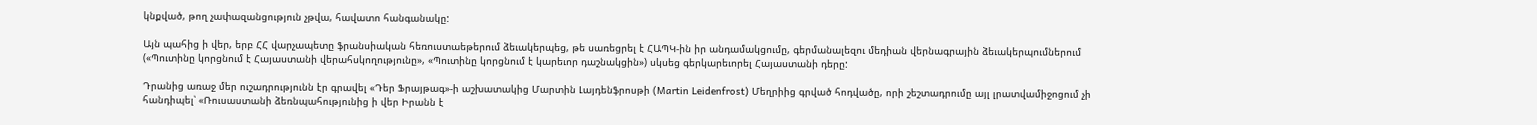կնքված, թող չափազանցություն չթվա, հավատո հանգանակը:

Այն պահից ի վեր, երբ ՀՀ վարչապետը ֆրանսիական հեռուստաեթերում ձեւակերպեց, թե սառեցրել է ՀԱՊԿ-ին իր անդամակցումը, գերմանալեզու մեդիան վերնագրային ձեւակերպումներում («Պուտինը կորցնում է Հայաստանի վերահսկողությունը», «Պուտինը կորցնում է կարեւոր դաշնակցին») սկսեց գերկարեւորել Հայաստանի դերը:

Դրանից առաջ մեր ուշադրությունն էր գրավել «Դեր Ֆրայթագ»-ի աշխատակից Մարտին Լայդենֆրոսթի (Martin Leidenfrost) Մեղրիից գրված հոդվածը, որի շեշտադրումը այլ լրատվամիջոցում չի հանդիպել՝ «Ռուսաստանի ձեռնպահությունից ի վեր Իրանն է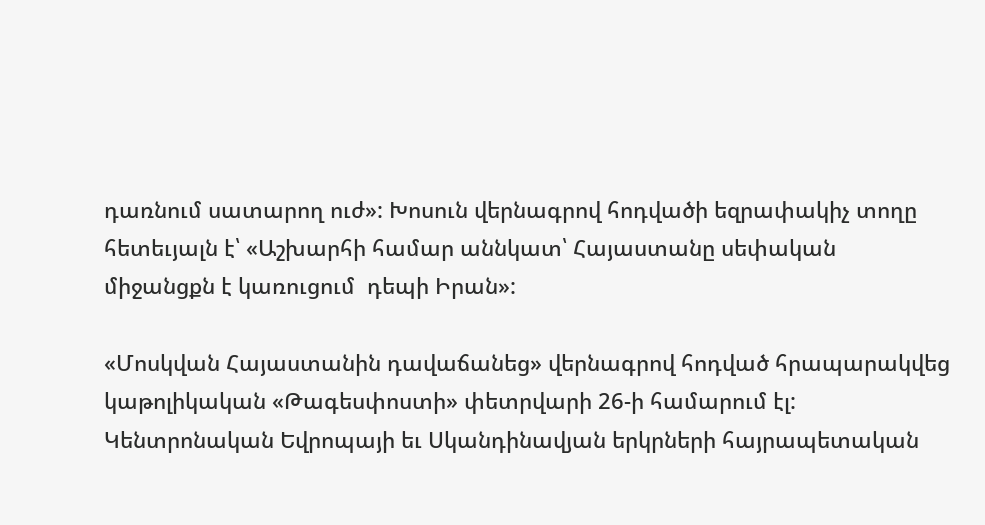դառնում սատարող ուժ»: Խոսուն վերնագրով հոդվածի եզրափակիչ տողը հետեւյալն է՝ «Աշխարհի համար աննկատ՝ Հայաստանը սեփական միջանցքն է կառուցում  դեպի Իրան»:

«Մոսկվան Հայաստանին դավաճանեց» վերնագրով հոդված հրապարակվեց կաթոլիկական «Թագեսփոստի» փետրվարի 26-ի համարում էլ: Կենտրոնական Եվրոպայի եւ Սկանդինավյան երկրների հայրապետական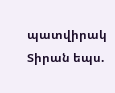պատվիրակ Տիրան եպս.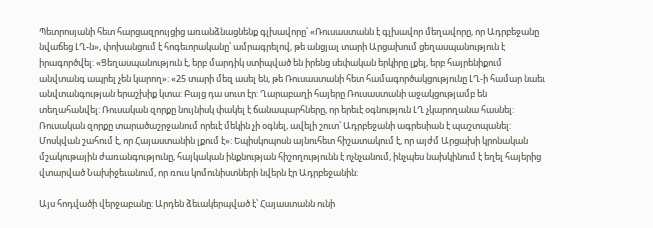Պետրոսյանի հետ հարցազրույցից առանձնացնենք գլխավորը՝ «Ռուսաստանն է գլխավոր մեղավորը, որ Ադրբեջանը նվաճեց ԼՂ-ն», փոխանցում է հոգեւորականը՝ ամրագրելով, թե անցյալ տարի Արցախում ցեղասպանություն է իրագործվել: «Ցեղասպանություն է, երբ մարդիկ ստիպված են իրենց սեփական երկիրը լքել, երբ հայրենիքում անվտանգ ապրել չեն կարող»: «25 տարի մեզ ասել են, թե Ռուսաստանի հետ համագործակցությունը ԼՂ-ի համար նաեւ անվտանգության երաշխիք կտա: Բայց դա սուտ էր: Ղարաբաղի հայերը Ռուսաստանի աջակցությամբ են տեղահանվել: Ռուսական զորքը նույնիսկ փակել է ճանապարհները, որ երեւէ օգնություն ԼՂ չկարողանա հասնել: Ռուսական զորքը տարածաշրջանում որեւէ մեկին չի օգնել, ավելի շուտ՝ Ադրբեջանի ագրեսիան է պաշտպանել: Մոսկվան շահում է, որ Հայաստանին լքում է»: Եպիսկոպոսն այնուհետ հիշատակում է, որ այժմ Արցախի կրոնական մշակութային ժառանգությունը, հայկական ինքնության հիշողությունն է ոչնչանում, ինչպես նախկինում է եղել հայերից վտարված Նախիջեւանում, որ ռուս կոմունիստների նվերն էր Ադրբեջանին:

Այս հոդվածի վերջաբանը: Արդեն ձեւակերպված է՝ Հայաստանն ունի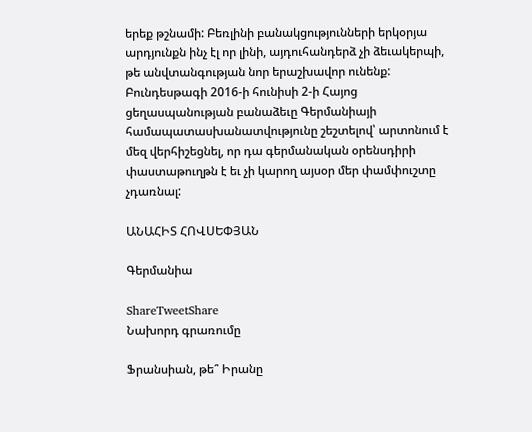երեք թշնամի: Բեռլինի բանակցությունների երկօրյա արդյունքն ինչ էլ որ լինի, այդուհանդերձ չի ձեւակերպի, թե անվտանգության նոր երաշխավոր ունենք:  Բունդեսթագի 2016-ի հունիսի 2-ի Հայոց ցեղասպանության բանաձեւը Գերմանիայի համապատասխանատվությունը շեշտելով՝ արտոնում է մեզ վերհիշեցնել, որ դա գերմանական օրենսդիրի փաստաթուղթն է եւ չի կարող այսօր մեր փամփուշտը չդառնալ:

ԱՆԱՀԻՏ ՀՈՎՍԵՓՅԱՆ

Գերմանիա

ShareTweetShare
Նախորդ գրառումը

Ֆրանսիան, թե՞ Իրանը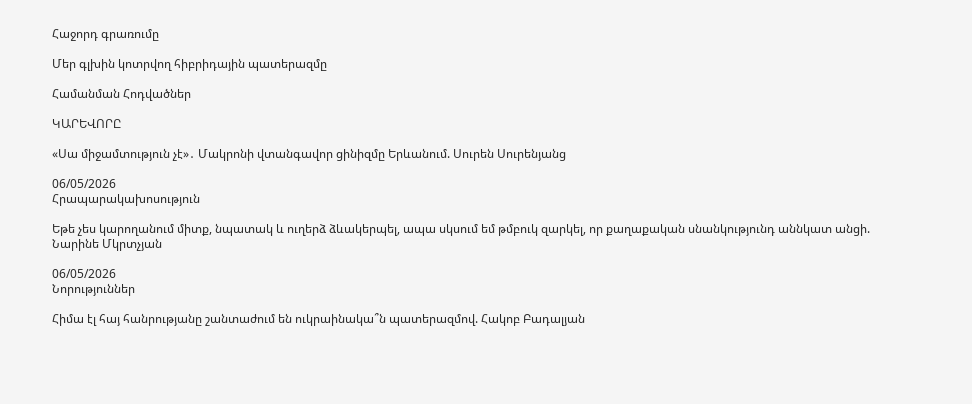Հաջորդ գրառումը

Մեր գլխին կոտրվող հիբրիդային պատերազմը

Համանման Հոդվածներ

ԿԱՐԵՎՈՐԸ

«Սա միջամտություն չէ»․ Մակրոնի վտանգավոր ցինիզմը Երևանում. Սուրեն Սուրենյանց

06/05/2026
Հրապարակախոսություն

Եթե չես կարողանում միտք, նպատակ և ուղերձ ձևակերպել, ապա սկսում եմ թմբուկ զարկել, որ քաղաքական սնանկությունդ աննկատ անցի. Նարինե Մկրտչյան

06/05/2026
Նորություններ

Հիմա էլ հայ հանրությանը շանտաժում են ուկրաինակա՞ն պատերազմով. Հակոբ Բադալյան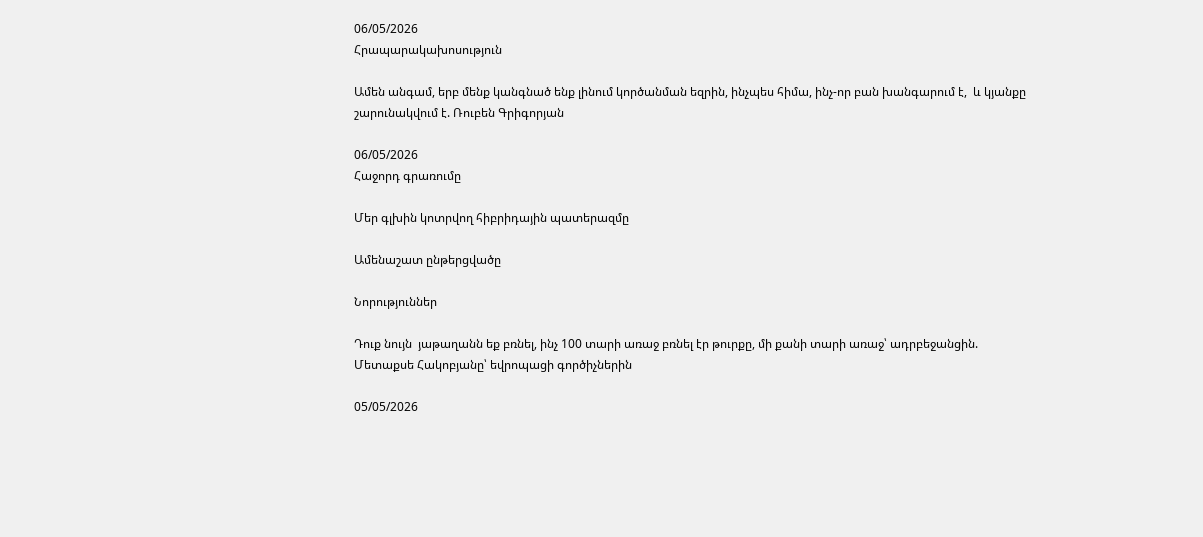06/05/2026
Հրապարակախոսություն

Ամեն անգամ, երբ մենք կանգնած ենք լինում կործանման եզրին, ինչպես հիմա, ինչ-որ բան խանգարում է,  և կյանքը շարունակվում է. Ռուբեն Գրիգորյան

06/05/2026
Հաջորդ գրառումը

Մեր գլխին կոտրվող հիբրիդային պատերազմը

Ամենաշատ ընթերցվածը

Նորություններ

Դուք նույն  յաթաղանն եք բռնել, ինչ 100 տարի առաջ բռնել էր թուրքը, մի քանի տարի առաջ՝ ադրբեջանցին. Մետաքսե Հակոբյանը՝ եվրոպացի գործիչներին

05/05/2026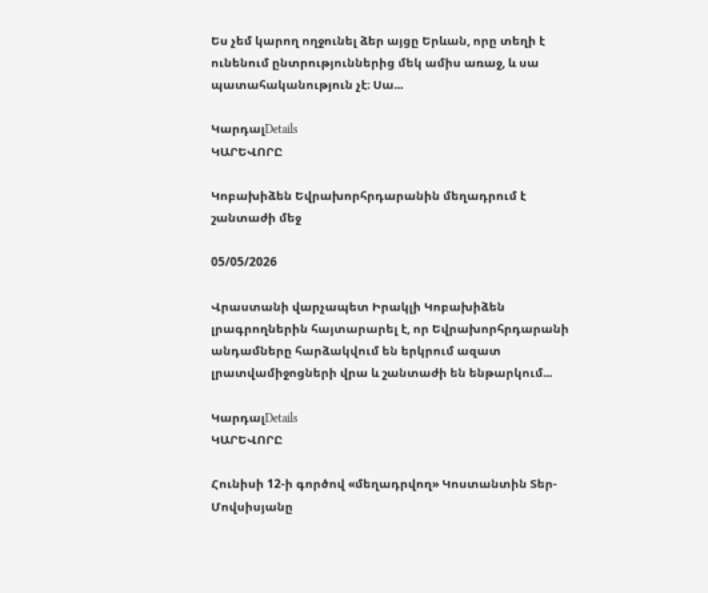Ես չեմ կարող ողջունել ձեր այցը Երևան, որը տեղի է  ունենում ընտրություններից մեկ ամիս առաջ, և սա պատահականություն չէ։ Սա...

ԿարդալDetails
ԿԱՐԵՎՈՐԸ

Կոբախիձեն Եվրախորհրդարանին մեղադրում է  շանտաժի մեջ

05/05/2026

Վրաստանի վարչապետ Իրակլի Կոբախիձեն լրագրողներին հայտարարել է, որ Եվրախորհրդարանի անդամները հարձակվում են երկրում ազատ լրատվամիջոցների վրա և շանտաժի են ենթարկում...

ԿարդալDetails
ԿԱՐԵՎՈՐԸ

Հունիսի 12-ի գործով «մեղադրվող» Կոստանտին Տեր-Մովսիսյանը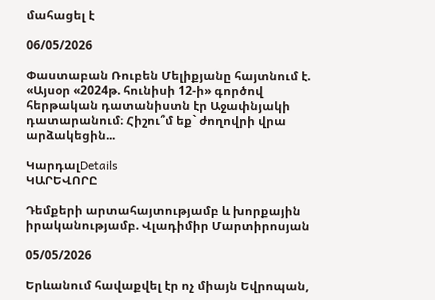մահացել է

06/05/2026

Փաստաբան Ռուբեն Մելիքյանը հայտնում է. «Այսօր «2024թ. հունիսի 12-ի» գործով հերթական դատանիստն էր Աջափնյակի դատարանում։ Հիշու՞մ եք` ժողովրի վրա արձակեցին...

ԿարդալDetails
ԿԱՐԵՎՈՐԸ

Դեմքերի արտահայտությամբ և խորքային իրականությամբ. Վլադիմիր Մարտիրոսյան

05/05/2026

Երևանում հավաքվել էր ոչ միայն Եվրոպան,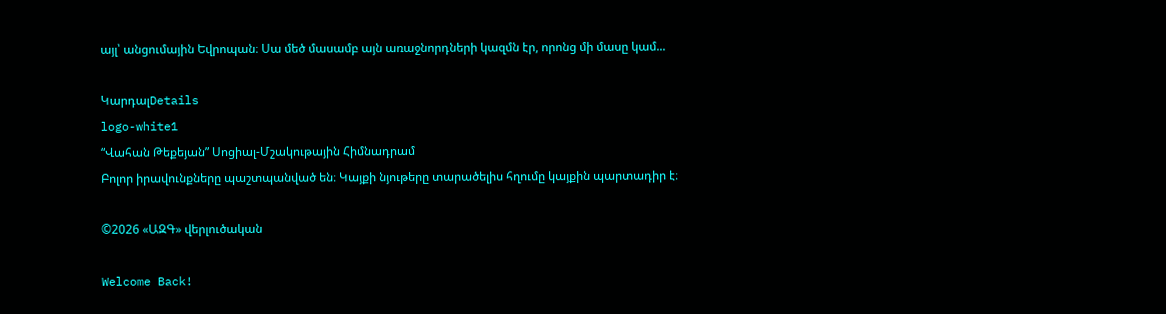այլ՝ անցումային Եվրոպան։ Սա մեծ մասամբ այն առաջնորդների կազմն էր, որոնց մի մասը կամ...

ԿարդալDetails
logo-white1
“Վահան Թեքեյան” Սոցիալ-Մշակութային Հիմնադրամ
Բոլոր իրավունքները պաշտպանված են։ Կայքի նյութերը տարածելիս հղումը կայքին պարտադիր է։

©2026 «ԱԶԳ» վերլուծական

Welcome Back!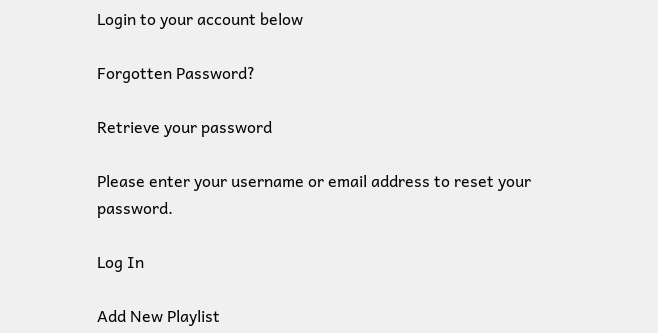Login to your account below

Forgotten Password?

Retrieve your password

Please enter your username or email address to reset your password.

Log In

Add New Playlist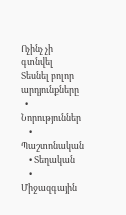Ոչինչ չի գտնվել
Տեսնել բոլոր արդյունքները
  • Նորություններ
    • Պաշտոնական
    • Տեղական
    • Միջազգային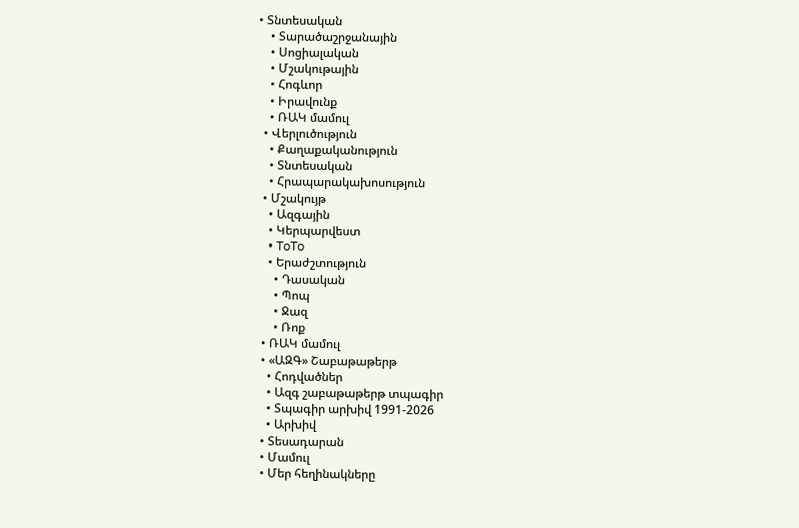• Տնտեսական
    • Տարածաշրջանային
    • Սոցիալական
    • Մշակութային
    • Հոգևոր
    • Իրավունք
    • ՌԱԿ մամուլ
  • Վերլուծություն
    • Քաղաքականություն
    • Տնտեսական
    • Հրապարակախոսություն
  • Մշակույթ
    • Ազգային
    • Կերպարվեստ
    • ToTo
    • Երաժշտություն
      • Դասական
      • Պոպ
      • Ջազ
      • Ռոք
  • ՌԱԿ մամուլ
  • «ԱԶԳ» Շաբաթաթերթ
    • Հոդվածներ
    • Ազգ շաբաթաթերթ տպագիր
    • Տպագիր արխիվ 1991-2026
    • Արխիվ
  • Տեսադարան
  • Մամուլ
  • Մեր հեղինակները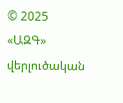© 2025 «ԱԶԳ» վերլուծական